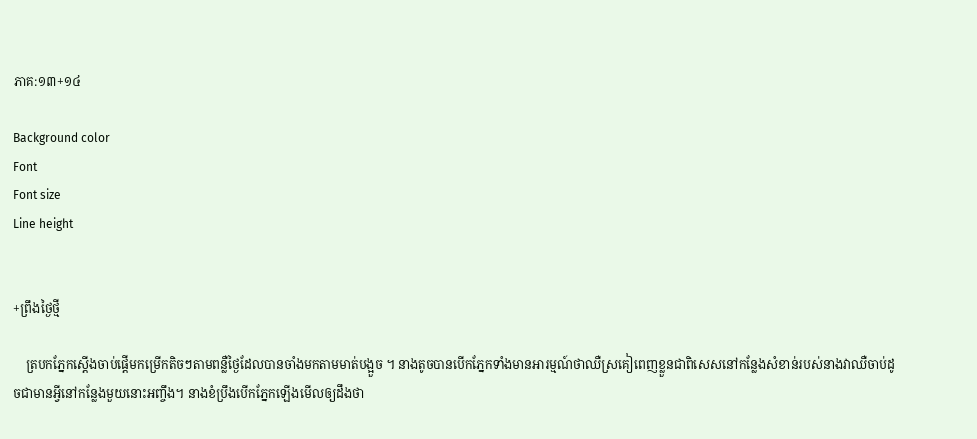ភាគ:១៣+១៤

Background color
Font
Font size
Line height


+ព្រឹងថ្ងៃថ្មី

    ត្របកភ្នែកស្ដើងចាប់ផ្ដើមកម្រើកតិចៗតាមពន្លឺថ្ងៃដែលបានចាំងមកតាមមាត់បង្អួច ។ នាងតូចបានបើកភ្នែកទាំងមានអារម្មណ៍ថាឈឺស្រគៀពេញខ្លួនជាពិសេសនៅកន្លែងសំខាន់របស់នាងវាឈឺចាប់ដូចជាមានអ្វីនៅកន្លែងមួយនោះអញ្ចឹង។ នាងខំប្រឹងបើកភ្នែកឡើងមើលឲ្យដឹងថា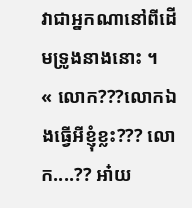វាជាអ្នកណានៅពីដើមទ្រូងនាងនោះ ។
« លោក???លោកឯងធ្វើអីខ្ញុំខ្លះ??? លោក....?? អា៎យ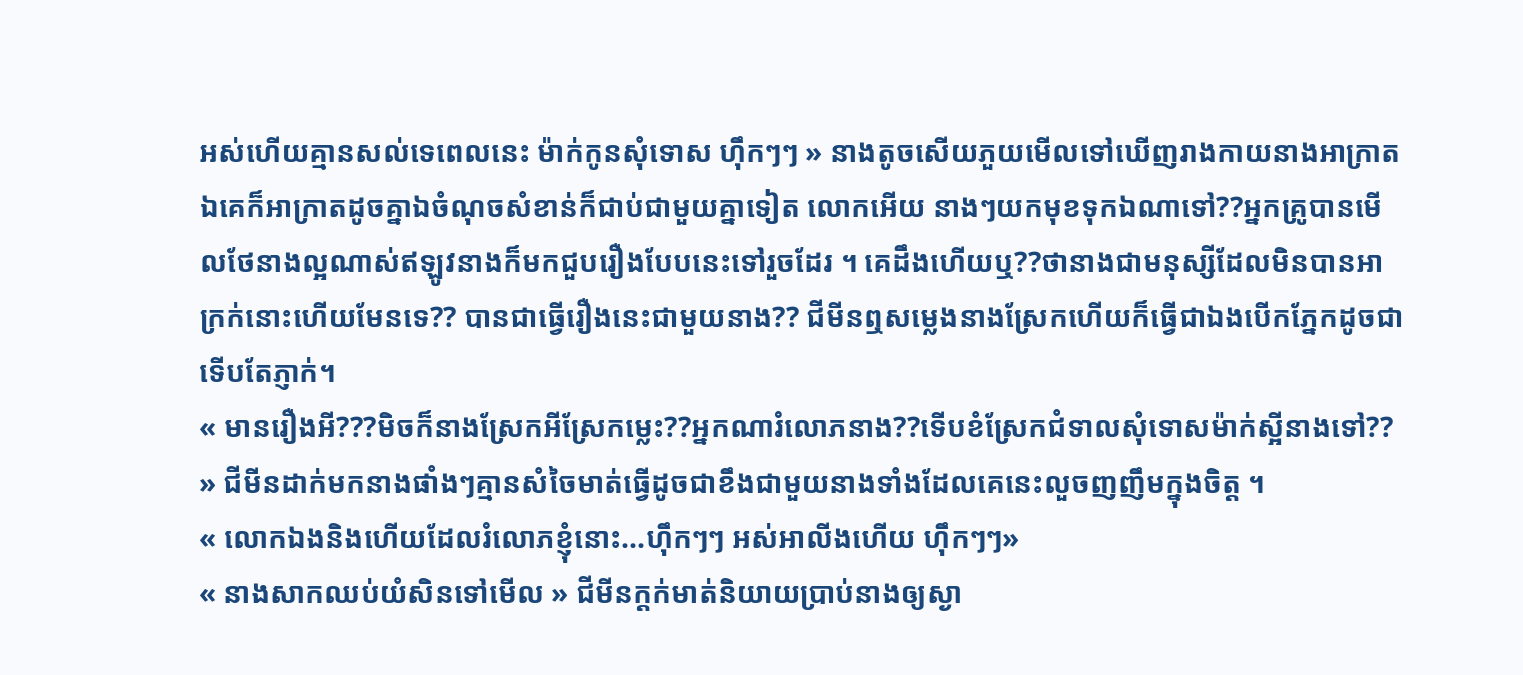អស់ហើយគ្មានសល់ទេពេលនេះ ម៉ាក់កូនសុំទោស ហ៊ឹកៗៗ » នាងតូចសើយភួយមើលទៅឃើញរាងកាយនាងអាក្រាតឯគេក៏អាក្រាតដូចគ្នាឯចំណុចសំខាន់ក៏ជាប់ជាមួយគ្នាទៀត លោកអើយ នាងៗយកមុខទុកឯណាទៅ??អ្នកគ្រូបានមើលថែនាងល្អណាស់ឥឡូវនាងក៏មកជួបរឿងបែបនេះទៅរួចដែរ ។ គេដឹងហើយឬ??ថានាងជាមនុស្សីដែលមិនបានអាក្រក់នោះហើយមែនទេ?? បានជាធ្វើរឿងនេះជាមួយនាង?? ជីមីនឮសម្លេងនាងស្រែកហើយក៏ធ្វើជាឯងបើកភ្នែកដូចជាទើបតែភ្ញាក់។
« មានរឿងអី???មិចក៏នាងស្រែកអីស្រែកម្លេះ??អ្នកណារំលោភនាង??ទើបខំស្រែកជំទាលសុំទោសម៉ាក់ស្អីនាងទៅ?? » ជីមីនដាក់មកនាងផាំងៗគ្មានសំចៃមាត់ធ្វើដូចជាខឹងជាមួយនាងទាំងដែលគេនេះលួចញញឹមក្នុងចិត្ត ។
« លោកឯងនិងហើយដែលរំលោភខ្ញុំនោះ...ហ៊ឹកៗៗ អស់អាលីងហើយ ហ៊ឹកៗៗ»
« នាងសាកឈប់យំសិនទៅមើល » ជីមីនក្ដក់មាត់និយាយប្រាប់នាងឲ្យស្ងា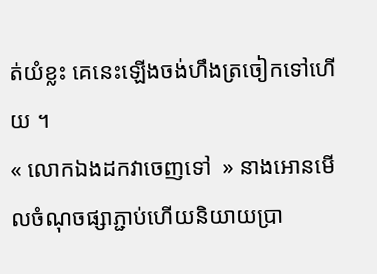ត់យំខ្លះ គេនេះឡើងចង់ហឹងត្រចៀកទៅហើយ ។
« លោកឯងដកវាចេញទៅ  » នាងអោនមើលចំណុចផ្សាភ្ជាប់ហើយនិយាយប្រា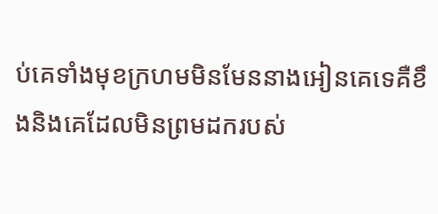ប់គេទាំងមុខក្រហមមិនមែននាងអៀនគេទេគឺខឹងនិងគេដែលមិនព្រមដករបស់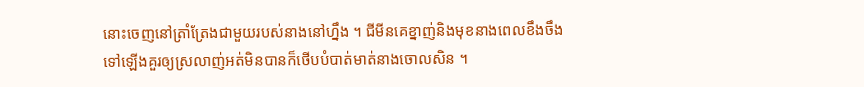នោះចេញនៅត្រាំត្រែងជាមួយរបស់នាងនៅហ្នឹង ។ ជីមីនគេខ្នាញ់និងមុខនាងពេលខឹងចឹងទៅឡើងគួរឲ្យស្រលាញ់អត់មិនបានក៏ថើបបំបាត់មាត់នាងចោលសិន ។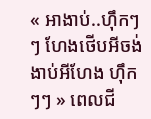« អាងាប់..ហ៊ឹកៗៗ ហែងថើបអីចង់ងាប់អីហែង ហ៊ឹកៗៗ » ពេលជី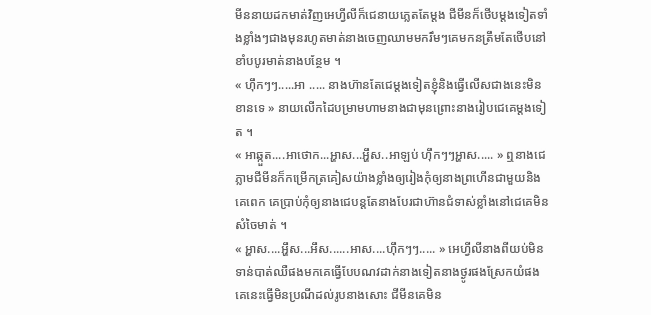មីននាយដកមាត់វិញអេហ្វីលីក៏ជេនាយភ្លេតតែម្ដង ជីមីនក៏ថើបម្ដងទៀតទាំងខ្លាំងៗជាងមុនរហូតមាត់នាងចេញឈាមមករឹមៗគេមកនត្រឹមតែថើបនៅខាំបបូរមាត់នាងបន្ថែម ។
« ហ៊ឹកៗៗ.....អា ..... នាងហ៊ានតែជេម្ដងទៀតខ្ញុំនិងធ្វើលើសជាងនេះមិនខានទេ » នាយលើកដៃបម្រាមហាមនាងជាមុនព្រោះនាងរៀបជេគេម្ដងទៀត ។
« អាឆ្កួត....អាថោក...អ្ហាស...អ្ហឹស..អាឡប់ ហ៊ឹកៗៗអ្ហាស..... » ឮនាងជេភ្លាមជីមីនក៏កម្រើកត្រគៀសយ៉ាងខ្លាំងឲ្យរៀងកុំឲ្យនាងព្រហើនជាមួយនិងគេពេក គេប្រាប់កុំឲ្យនាងជេបន្តតែនាងបែរជាហ៊ានជំទាស់ខ្លាំងនៅជេគេមិនសំចៃមាត់ ។
« អ្ហាស....អ្ហឹស...អឹស......អាស....ហ៊ឹកៗៗ..... » អេហ្វីលីនាងពីយប់មិនទាន់បាត់ឈឺផងមកគេធ្វើបែបណវដាក់នាងទៀតនាងថ្ងូរផងស្រែកយំផងគេនេះធ្វើមិនប្រណីដល់រូបនាងសោះ ជីមីនគេមិន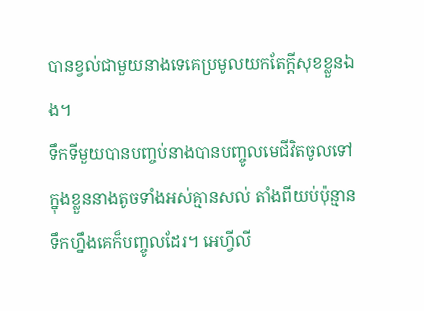បានខ្វល់ជាមួយនាងទេគេប្រមូលយកតែក្ដីសុខខ្លួនឯង។
ទឹកទីមួយបានបញ្ចប់នាងបានបញ្ចូលមេជីវិតចូលទៅក្នុងខ្លួននាងតូចទាំងអស់គ្មានសល់ តាំងពីយប់ប៉ុន្មានទឹកហ្នឹងគេក៏បញ្ចូលដែរ។ អេហ្វីលី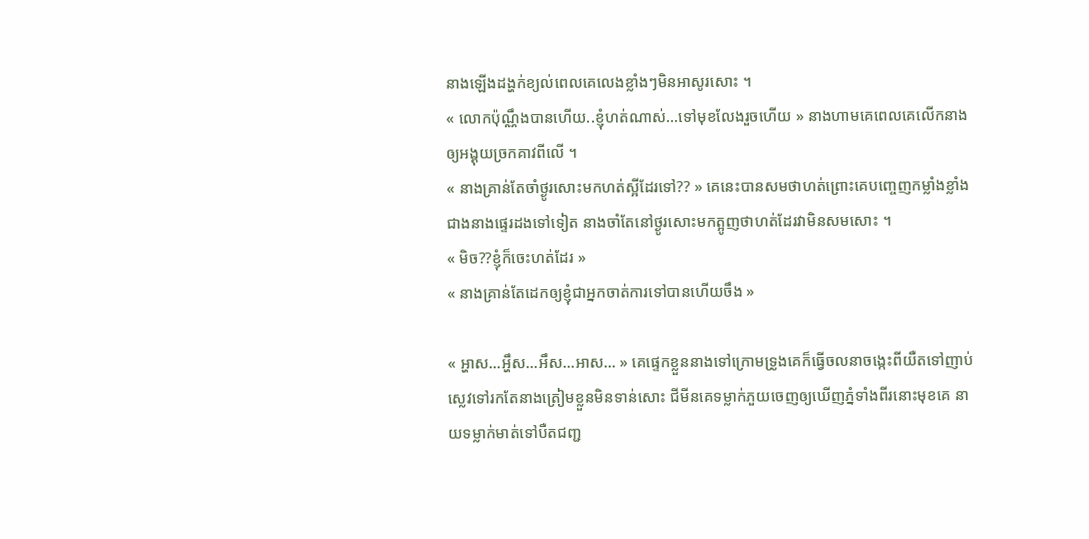នាងឡើងដង្ហក់ខ្យល់ពេលគេលេងខ្លាំងៗមិនអាសូរសោះ ។
« លោកប៉ុណ្ណឹងបានហើយ..ខ្ញុំហត់ណាស់...ទៅមុខលែងរួចហើយ » នាងហាមគេពេលគេលើកនាងឲ្យអង្គុយច្រកគាវពីលើ ។
« នាងគ្រាន់តែចាំថ្ងូរសោះមកហត់ស្អីដែរទៅ?? » គេនេះបានសមថាហត់ព្រោះគេបញ្ចេញកម្លាំងខ្លាំងជាងនាងផ្ទេរដងទៅទៀត នាងចាំតែនៅថ្ងូរសោះមកត្អូញថាហត់ដែរវាមិនសមសោះ ។
« មិច??ខ្ញុំក៏ចេះហត់ដែរ »
« នាងគ្រាន់តែដេកឲ្យខ្ញុំជាអ្នកចាត់ការទៅបានហើយចឹង »

« អ្ហាស...អ្ហឹស...អឹស...អាស... » គេផ្ទេកខ្លួននាងទៅក្រោមទ្រូងគេក៏ធ្វើចលនាចង្កេះពីយឺតទៅញាប់ស្លេវទៅរកតែនាងត្រៀមខ្លួនមិនទាន់សោះ ជីមីនគេទម្លាក់ភួយចេញឲ្យឃើញភ្នំទាំងពីរនោះមុខគេ នាយទម្លាក់មាត់ទៅបឺតជញ្ជ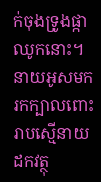ក់ចុងទ្រូងផ្កាឈូកនោះ។នាយអូសមករកក្បាលពោះរាបស្មើនាយដកវត្ថុ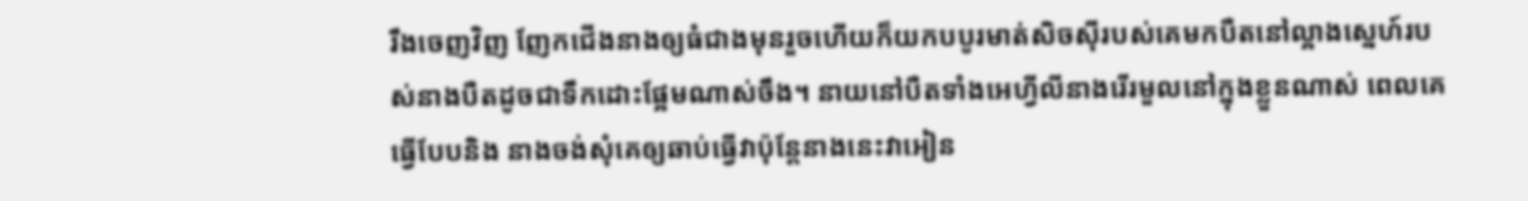រឹងចេញវិញ ញែកជើងនាងឲ្យធំជាងមុនរួចហើយក៏យកបបូរមាត់សិចស៊ីរបស់គេមកបឺតនៅល្អាងស្នេហ៍របស់នាងបឺតដូចជាទឹកដោះផ្អែមណាស់ចឹង។ នាយនៅបឺតទាំងអេហ្វីលីនាងរើរមួលនៅក្នុងខ្លួនណាស់ ពេលគេធ្វើបែបនិង នាងចង់សុំគេឲ្យឆាប់ធ្វើវាប៉ុន្តែនាងនេះវាអៀន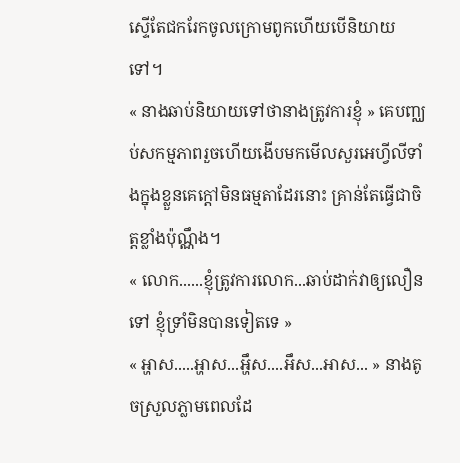ស្ទើតែជករែកចូលក្រោមពូកហើយបើនិយាយទៅ។
« នាងឆាប់និយាយទៅថានាងត្រូវការខ្ញុំ » គេបញ្ឈប់សកម្មភាពរួចហើយងើបមកមើលសួរអេហ្វីលីទាំងក្នុងខ្លួនគេក្ដៅមិនធម្មតាដែរនោះ គ្រាន់តែធ្វើជាចិត្តខ្លាំងប៉ុណ្ណឹង។
« លោក......ខ្ញុំត្រូវការលោក...ឆាប់ដាក់វាឲ្យលឿនទៅ ខ្ញុំទ្រាំមិនបានទៀតទេ »
« អ្ហាស.....អ្ហាស...អ្ហឹស....អឹស...អាស... » នាងតូចស្រួលភ្លាមពេលដែ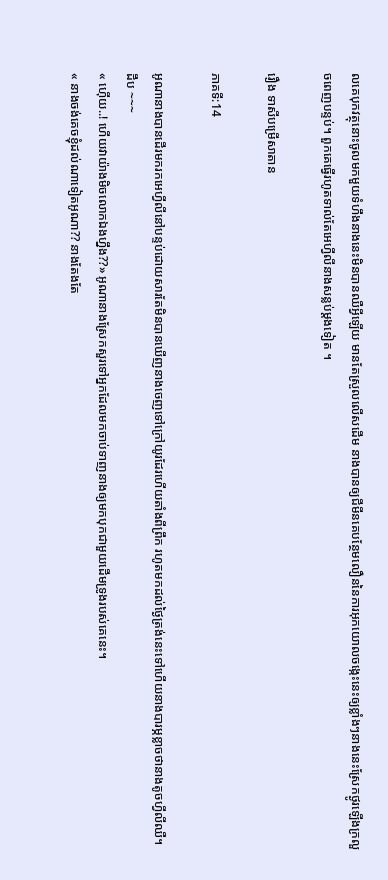លគេបុកវត្ថុនោះចូលមកមួយទំហឹងនាងនេះមិនបានឈឺអ្វីឡើយ មានតែស្រួលលើសដើម នាងបានឲ្យជីមីនគេបន្ថែមលឿននៃការអុកយោលចង្កេះនេះឲ្យខ្លាំងៗនាងនេះស្រែកថ្ងូរឡើងក្រលួចពេញបន្ទប់។ ពួកគេធ្វើរហូតទាល់តែអេហ្វីលីនាងសន្លប់ម្ដងទៀត ។

រឿង ទាសីបម្រើសាតាន

ភាគទី:14

អូណានាងបានដើរមករកអេហ្វីលីនៅបន្ទប់ដោយសារតែមិនបានឃើញនាងចេញទៅក្រៅយូរដែរហើយតាំងពីព្រឹក រហូតមកដល់ថ្ងៃត្រង់នេះទៅហើយនាងបារម្ភខ្លាចថានាងតូចហ្វីលីឈឺ។
ដឹប ~~~
« ហ៊ើយ..! ហើយវាយ៉ាងមិចលោកឯងហ្នឹង??» អូណានាងស្រែកសួរទៅអ្នកដែលមកចាប់ទាញនាងឲ្យមកបុកជាមួយដើមទ្រូងរបស់គេនេះ។
« នាងចង់គេចខ្ញុំដល់ណាទៀតអូណា?? នាងតែងតែ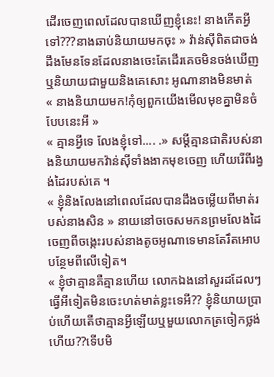ដើរចេញពេលដែលបានឃើញខ្ញុំនេះ! នាងកើតអ្វីទៅ???នាងឆាប់និយាយមកចុះ » វ៉ាន់ស៊ីពិតជាចង់ដឹងមែនទែនដែលនាងចេះតែដើរគេចមិនចង់ឃើញឬនិយាយជាមួយនិងគេសោះ អូណានាងមិនមាត់
« នាងនិយាយមក!កុំឲ្យពួកយើងមើលមុខគ្នាមិនចំបែបនេះអី »
« គ្មានអ្វីទេ លែងខ្ញុំទៅ.... .» សម្ដីគ្មានជាតិរបស់នាងនិយាយមកវ៉ាន់ស៊ីទាំងងាកមុខចេញ ហើយរើពីរង្វង់ដៃរបស់គេ ។
« ខ្ញុំនិងលែងនៅពេលដែលបានដឹងចម្លើយពីមាត់របស់នាងសិន » នាយនៅចចេសមកនព្រមលែងដៃចេញពីចង្កេះរបស់នាងតូចអូណាទេមានតែរឹតអោបបន្ថែមពីលើទៀត។
« ខ្ញុំថាគ្មានគឺគ្មានហើយ លោកឯងនៅសួរដដែលៗធ្វើអីទៀតមិនចេះហត់មាត់ខ្លះទេអី?? ខ្ញុំនិយាយប្រាប់ហើយតើថាគ្មានអ្វីឡើយឬមួយលោកត្រចៀកថ្លង់ហើយ??ទើបមិ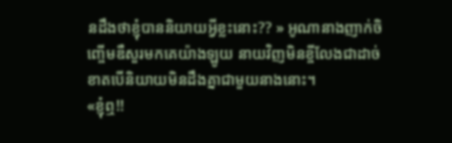នដឹងថាខ្ញុំបាននិយាយអ្វីខ្លះនោះ?? » អូណានាងញាក់ចិញ្ចើមឌឺសួរមកគេយ៉ាងឡូយ នាយវិញមិនខ្ចីលែងជាដាច់ខាតបើនិយាយមិនដឹងគ្នាជាមួយនាងនោះ។
«ខ្ញុំឮ!!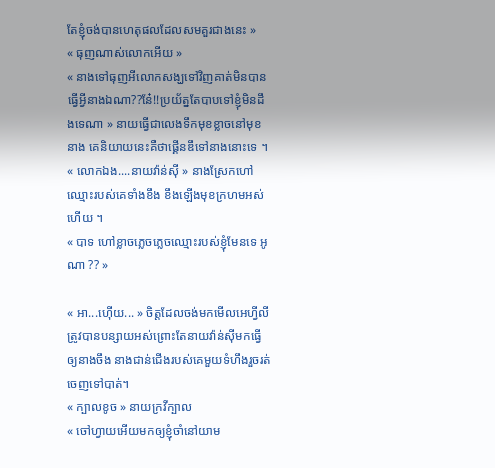តែខ្ញុំចង់បានហេតុផលដែលសមគួរជាងនេះ »
« ធុញណាស់លោកអើយ »
« នាងទៅធុញអីលោកសង្ឃទៅវិញគាត់មិនបានធ្វើអ្វីនាងឯណា??ន៎ែ!!ប្រយ័ត្នតែបាបទៅខ្ញុំមិនដឹងទេណា » នាយធ្វើជាលេងទឹកមុខខ្លាចនៅមុខនាង គេនិយាយនេះគឺថាផ្គើនឌឹទៅនាងនោះទេ ។
« លោកឯង....នាយវ៉ាន់ស៊ី » នាងស្រែកហៅឈ្មោះរបស់គេទាំងខឹង ខឹងឡើងមុខក្រហមអស់ហើយ ។
« បាទ ហៅខ្លាចភ្លេចភ្លេចឈ្មោះរបស់ខ្ញុំមែនទេ អូណា ?? »

« អា...ហ៊ើយ... » ចិត្តដែលចង់មកមើលអេហ្វីលីត្រូវបានបន្សាយអស់ព្រោះតែនាយវ៉ាន់ស៊ីមកធ្វើឲ្យនាងចឹង នាងជាន់ជើងរបស់គេមួយទំហឹងរួចរត់ចេញទៅបាត់។
« ក្បាលខូច » នាយក្រវីក្បាល
« ចៅហ្វាយអើយមកឲ្យខ្ញុំចាំនៅយាម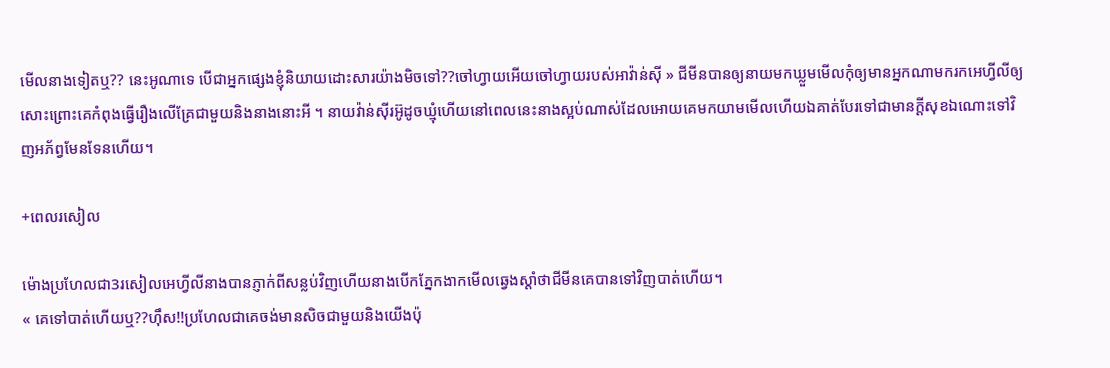មើលនាងទៀតឬ?? នេះអូណាទេ បើជាអ្នកផ្សេងខ្ញុំនិយាយដោះសារយ៉ាងមិចទៅ??ចៅហ្វាយអើយចៅហ្វាយរបស់អាវ៉ាន់ស៊ី » ជីមីនបានឲ្យនាយមកឃ្លួមមើលកុំឲ្យមានអ្នកណាមករកអេហ្វីលីឲ្យសោះព្រោះគេកំពុងធ្វើរឿងលើគ្រែជាមួយនិងនាងនោះអី ។ នាយវ៉ាន់ស៊ីរអ៊ូដូចឃ្មុំហើយនៅពេលនេះនាងស្អប់ណាស់ដែលអោយគេមកយាមមើលហើយឯគាត់បែរទៅជាមានក្ដីសុខឯណោះទៅវិញអភ័ព្វមែនទែនហើយ។

+ពេលរសៀល

ម៉ោងប្រហែលជា3រសៀលអេហ្វីលីនាងបានភ្ញាក់ពីសន្លប់វិញហើយនាងបើកភ្នែកងាកមើលឆ្វេងស្ដាំថាជីមីនគេបានទៅវិញបាត់ហើយ។
« គេទៅបាត់ហើយឬ??ហ៊ឹស!!ប្រហែលជាគេចង់មានសិចជាមួយនិងយើងប៉ុ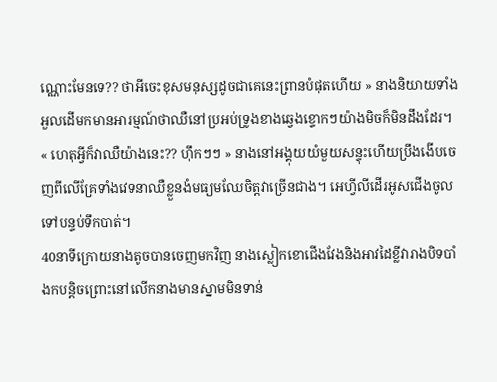ណ្ណោះមែនទេ?? ថាអីចេះខុសមនុស្សដូចជាគេនេះព្រានបំផុតហើយ » នាងនិយាយទាំងអួលដើមកមានអារម្មណ៍ថាឈឺនៅប្រអប់ទ្រូងខាងឆ្វេងខ្ទោកៗយ៉ាងមិចក៏មិនដឹងដែរ។
« ហេតុអ្វីក៏វាឈឺយ៉ាងនេះ?? ហ៊ឹកៗៗ » នាងនៅអង្គុយយំមួយសន្ទុះហើយប្រឹងងើបចេញពីលើគ្រែទាំងវេទនាឈឺខ្លួនងំមធ្យមឈែចិត្តវាច្រើនជាង។ អេហ្វីលីដើរអូសជើងចូលទៅបន្ទប់ទឹកបាត់។
40នាទីក្រោយនាងតូចបានចេញមកវិញ នាងស្លៀកខោជើងវែងនិងអាវដៃខ្លីវារាងបិទបាំងកបន្តិចព្រោះនៅលើកនាងមានស្នាមមិនទាន់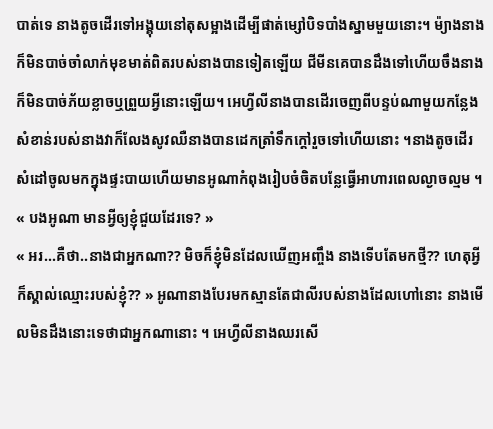បាត់ទេ នាងតូចដើរទៅអង្គុយនៅតុសម្អាងដើម្បីផាត់ម្សៅបិទបាំងស្នាមមួយនោះ។ ម៉្យាងនាងក៏មិនបាច់ចាំលាក់មុខមាត់ពិតរបស់នាងបានទៀតឡើយ ជីមីនគេបានដឹងទៅហើយចឹងនាងក៏មិនបាច់ភ័យខ្លាចឬព្រួយអ្វីនោះឡើយ។ អេហ្វីលីនាងបានដើរចេញពីបន្ទប់ណាមួយកន្លែងសំខាន់របស់នាងវាក៏លែងសូវឈឺនាងបានដេកត្រាំទឹកក្ដៅរួចទៅហើយនោះ ។នាងតូចដើរសំដៅចូលមកក្នុងផ្ទះបាយហើយមានអូណាកំពុងរៀបចំចិតបន្លែធ្វើអាហារពេលល្ងាចល្មម ។
« បងអូណា មានអ្វីឲ្យខ្ញុំជួយដែរទេ? »
« អរ...គឺថា..នាងជាអ្នកណា?? មិចក៏ខ្ញុំមិនដែលឃើញអញ្ចឹង នាងទើបតែមកថ្មី?? ហេតុអ្វីក៏ស្គាល់ឈ្មោះរបស់ខ្ញុំ?? » អូណានាងបែរមកស្មានតែជាលីរបស់នាងដែលហៅនោះ នាងមើលមិនដឹងនោះទេថាជាអ្នកណានោះ ។ អេហ្វីលីនាងឈរសើ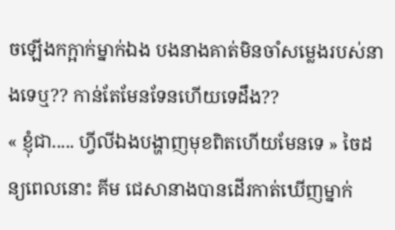ចឡើងកក្អាក់ម្នាក់ឯង បងនាងគាត់មិនចាំសម្លេងរបស់នាងទេឬ?? កាន់តែមែនទែនហើយទេដឹង??
« ខ្ញុំជា..... ហ្វីលីឯងបង្ហាញមុខពិតហើយមែនទេ » ចៃដន្យពេលនោះ គីម ជេសានាងបានដើរកាត់ឃើញម្នាក់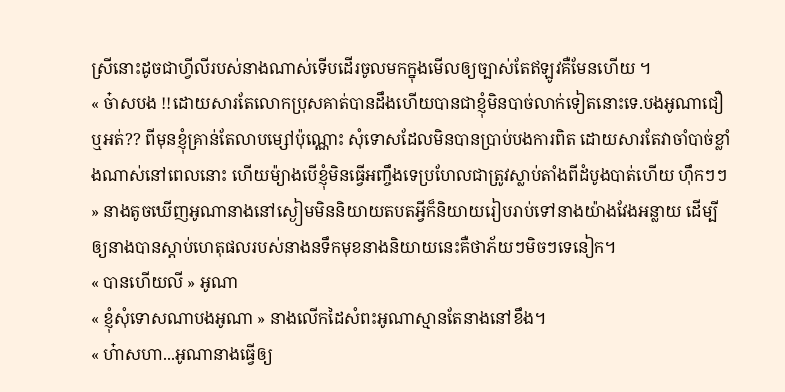ស្រីនោះដូចជាហ្វីលីរបស់នាងណាស់ទើបដើរចូលមកក្នុងមើលឲ្យច្បាស់តែឥឡូវគឺមែនហើយ ។
« ច៎ាសបង !!ដោយសារតែលោកប្រុសគាត់បានដឹងហើយបានជាខ្ញុំមិនបាច់លាក់ទៀតនោះទេ.បងអូណាជឿឬអត់?? ពីមុនខ្ញុំគ្រាន់តែលាបម្សៅប៉ុណ្ណោះ សុំទោសដែលមិនបានប្រាប់បងការពិត ដោយសារតែវាចាំបាច់ខ្លាំងណាស់នៅពេលនោះ ហើយម៉្យាងបើខ្ញុំមិនធ្វើអញ្ចឹងទេប្រហែលជាត្រូវស្លាប់តាំងពីដំបូងបាត់ហើយ ហ៊ឹកៗៗ » នាងតូចឃើញអូណានាងនៅស្ងៀមមិននិយាយតបតអ្វីក៏និយាយរៀបរាប់ទៅនាងយ៉ាងវែងអន្លាយ ដើម្បីឲ្យនាងបានស្ដាប់ហេតុផលរបស់នាងនទឹកមុខនាងនិយាយនេះគឺថាភ័យៗមិចៗទេនៀក។
« បានហើយលី » អូណា
« ខ្ញុំសុំទោសណាបងអូណា » នាងលើកដៃសំពះអូណាស្មានតែនាងនៅខឹង។
« ហ៎ាសហា...អូណានាងធ្វើឲ្យ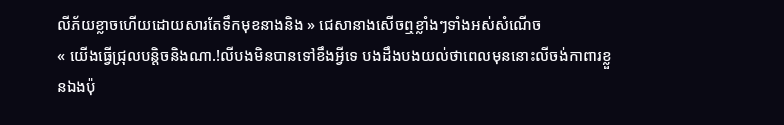លីភ័យខ្លាចហើយដោយសារតែទឹកមុខនាងនិង » ជេសានាងសើចឮខ្លាំងៗទាំងអស់សំណើច
« យើងធ្វើជ្រុលបន្តិចនិងណា.!លីបងមិនបានទៅខឹងអ្វីទេ បងដឹងបងយល់ថាពេលមុននោះលីចង់កាពារខ្លួនឯងប៉ុ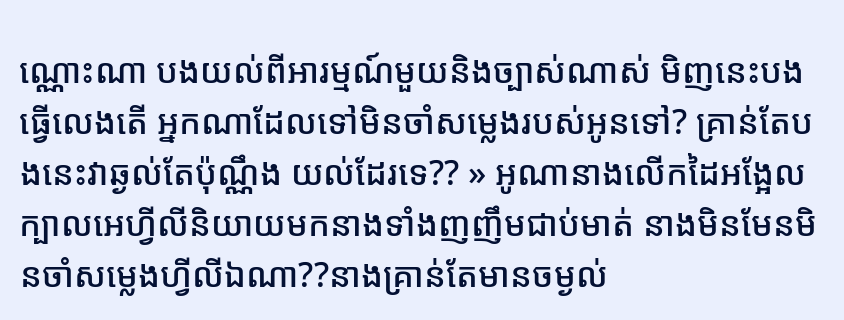ណ្ណោះណា បងយល់ពីអារម្មណ៍មួយនិងច្បាស់ណាស់ មិញនេះបងធ្វើលេងតើ អ្នកណាដែលទៅមិនចាំសម្លេងរបស់អូនទៅ? គ្រាន់តែបងនេះវាឆ្ងល់តែប៉ុណ្ណឹង យល់ដែរទេ?? » អូណានាងលើកដៃអង្អែលក្បាលអេហ្វីលីនិយាយមកនាងទាំងញញឹមជាប់មាត់ នាងមិនមែនមិនចាំសម្លេងហ្វីលីឯណា??នាងគ្រាន់តែមានចម្ងល់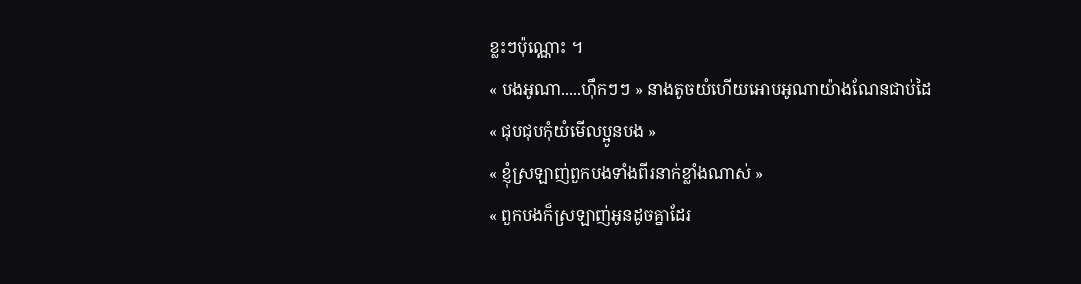ខ្លះៗប៉ុណ្ណោះ ។
« បងអូណា.....ហ៊ឹកៗៗ » នាងតូចយំហើយអោបអូណាយ៉ាងណែនជាប់ដៃ
« ជុបជុបកុំយំមើលប្អូនបង »
« ខ្ញុំស្រឡាញ់ពួកបងទាំងពីរនាក់ខ្លាំងណាស់ »
« ពួកបងក៏ស្រឡាញ់អូនដូចគ្នាដែរ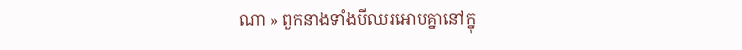ណា » ពួកនាងទាំងបីឈរអោបគ្នានៅក្នុ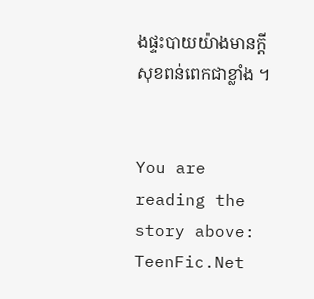ងផ្ទះបាយយ៉ាងមានក្ដីសុខពន់ពេកជាខ្លាំង ។


You are reading the story above: TeenFic.Net